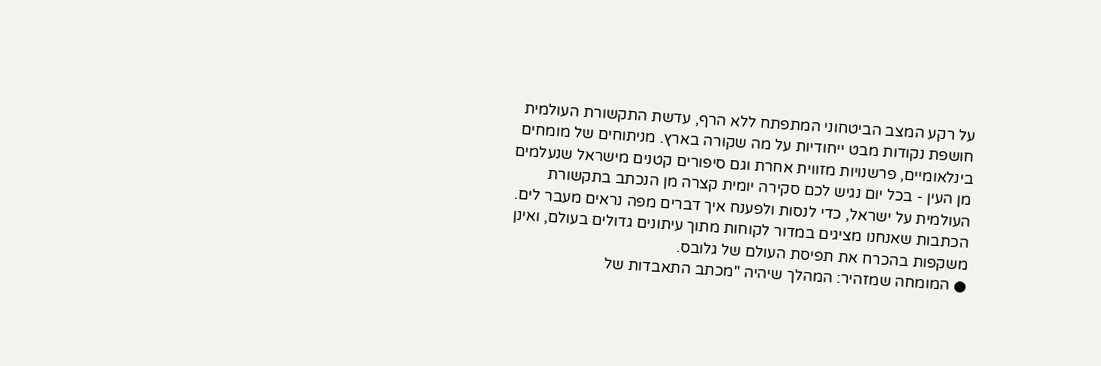על רקע המצב הביטחוני המתפתח ללא הרף, עדשת התקשורת העולמית חושפת נקודות מבט ייחודיות על מה שקורה בארץ. מניתוחים של מומחים בינלאומיים, פרשנויות מזווית אחרת וגם סיפורים קטנים מישראל שנעלמים מן העין - בכל יום נגיש לכם סקירה יומית קצרה מן הנכתב בתקשורת העולמית על ישראל, כדי לנסות ולפענח איך דברים מפה נראים מעבר לים.
הכתבות שאנחנו מציגים במדור לקוחות מתוך עיתונים גדולים בעולם, ואינן משקפות בהכרח את תפיסת העולם של גלובס.
● המומחה שמזהיר: המהלך שיהיה "מכתב התאבדות של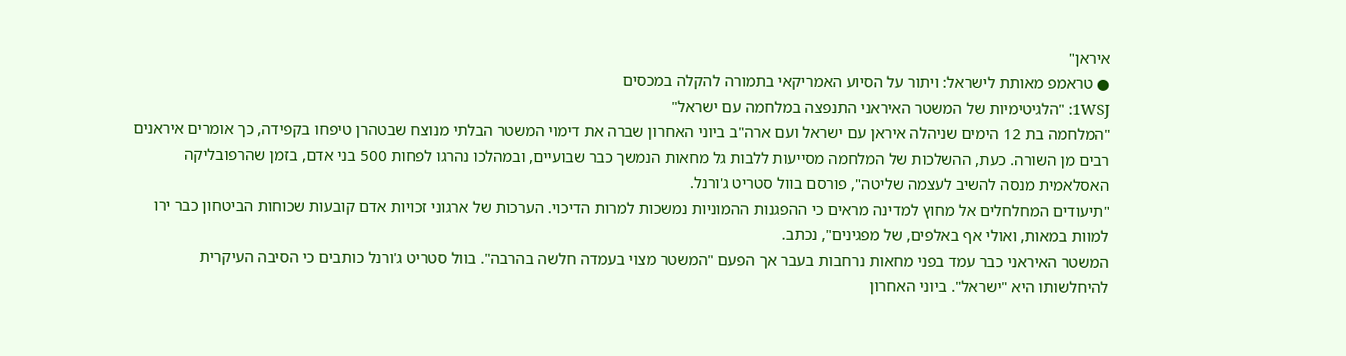איראן"
● טראמפ מאותת לישראל: ויתור על הסיוע האמריקאי בתמורה להקלה במכסים
1WSJ: "הלגיטימיות של המשטר האיראני התנפצה במלחמה עם ישראל"
"המלחמה בת 12 הימים שניהלה איראן עם ישראל ועם ארה"ב ביוני האחרון שברה את דימוי המשטר הבלתי מנוצח שבטהרן טיפחו בקפידה, כך אומרים איראנים רבים מן השורה. כעת, ההשלכות של המלחמה מסייעות ללבות גל מחאות הנמשך כבר שבועיים, ובמהלכו נהרגו לפחות 500 בני אדם, בזמן שהרפובליקה האסלאמית מנסה להשיב לעצמה שליטה", פורסם בוול סטריט ג'ורנל.
"תיעודים המחלחלים אל מחוץ למדינה מראים כי ההפגנות ההמוניות נמשכות למרות הדיכוי. הערכות של ארגוני זכויות אדם קובעות שכוחות הביטחון כבר ירו למוות במאות, ואולי אף באלפים, של מפגינים", נכתב.
המשטר האיראני כבר עמד בפני מחאות נרחבות בעבר אך הפעם "המשטר מצוי בעמדה חלשה בהרבה". בוול סטריט ג'ורנל כותבים כי הסיבה העיקרית להיחלשותו היא "ישראל". ביוני האחרון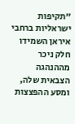"תקיפות ישראליות ברחבי איראן השמידו חלק ניכר מההנהגה הצבאית שלה, ומסע ההפצצות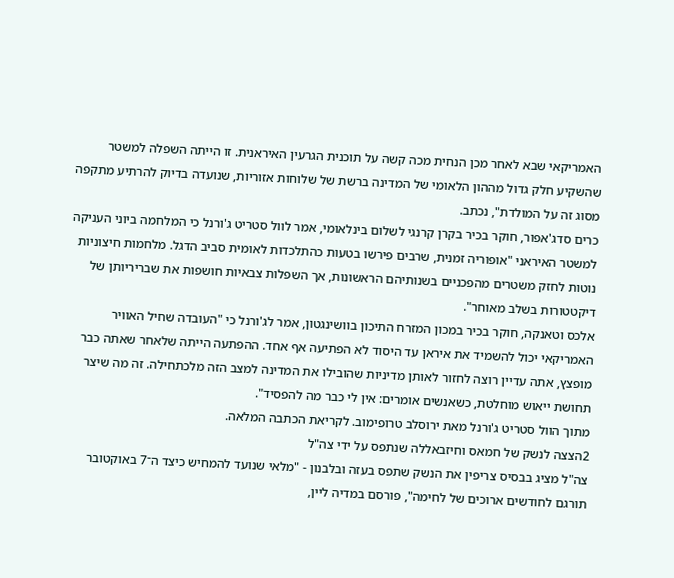האמריקאי שבא לאחר מכן הנחית מכה קשה על תוכנית הגרעין האיראנית. זו הייתה השפלה למשטר שהשקיע חלק גדול מההון הלאומי של המדינה ברשת של שלוחות אזוריות, שנועדה בדיוק להרתיע מתקפה מסוג זה על המולדת", נכתב.
כרים סדג'אפור, חוקר בכיר בקרן קרנגי לשלום בינלאומי, אמר לוול סטריט ג'ורנל כי המלחמה ביוני העניקה למשטר האיראני "אופוריה זמנית, שרבים פירשו בטעות כהתלכדות לאומית סביב הדגל. מלחמות חיצוניות נוטות לחזק משטרים מהפכניים בשנותיהם הראשונות, אך השפלות צבאיות חושפות את שבריריותן של דיקטטורות בשלב מאוחר".
אלכס וטאנקה, חוקר בכיר במכון המזרח התיכון בוושינגטון, אמר לג'ורנל כי "העובדה שחיל האוויר האמריקאי יכול להשמיד את איראן עד היסוד לא הפתיעה אף אחד. ההפתעה הייתה שלאחר שאתה כבר מופצץ, אתה עדיין רוצה לחזור לאותן מדיניות שהובילו את המדינה למצב הזה מלכתחילה. זה מה שיצר תחושת ייאוש מוחלטת, כשאנשים אומרים: אין לי כבר מה להפסיד".
מתוך הוול סטריט ג'ורנל מאת ירוסלב טרופימוב. לקריאת הכתבה המלאה.
2הצצה לנשק של חמאס וחיזבאללה שנתפס על ידי צה"ל
צה"ל מציג בבסיס צריפין את הנשק שתפס בעזה ובלבנון - "מלאי שנועד להמחיש כיצד ה־7 באוקטובר תורגם לחודשים ארוכים של לחימה", פורסם במדיה ליין,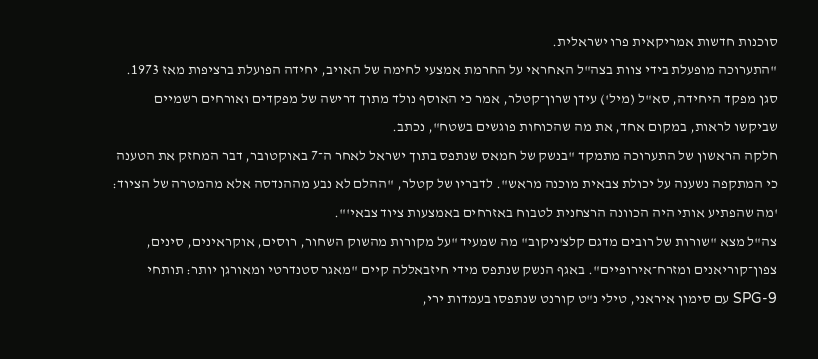סוכנות חדשות אמריקאית פרו ישראלית.
"התערוכה מופעלת בידי צוות בצה"ל האחראי על החרמת אמצעי לחימה של האויב, יחידה הפועלת ברציפות מאז 1973. סגן מפקד היחידה, סא"ל (מיל') עידן שרון־קטלר, אמר כי האוסף נולד מתוך דרישה של מפקדים ואורחים רשמיים שביקשו לראות, במקום אחד, את מה שהכוחות פוגשים בשטח", נכתב.
חלקה הראשון של התערוכה מתמקד "בנשק של חמאס שנתפס בתוך ישראל לאחר ה־7 באוקטובר, דבר המחזק את הטענה כי המתקפה נשענה על יכולת צבאית מוכנה מראש". לדבריו של קטלר, "ההלם לא נבע מההנדסה אלא מהמטרה של הציוד: 'מה שהפתיע אותי היה הכוונה הרצחנית לטבוח באזרחים באמצעות ציוד צבאי'".
צה"ל מצא "שורות של רובים מדגם קלצ'ניקוב" מה שמעיד "על מקורות מהשוק השחור, רוסים, אוקראינים, סינים, צפון־קוריאנים ומזרח־אירופיים". באגף הנשק שנתפס מידי חיזבאללה קיים "מאגר סטנדרטי ומאורגן יותר: תותחי SPG-9 עם סימון איראני, טילי נ"ט קורנט שנתפסו בעמדות ירי,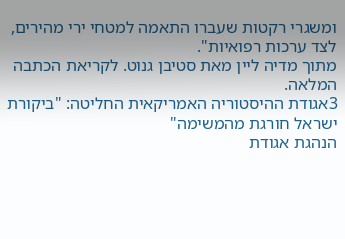ומשגרי רקטות שעברו התאמה למטחי ירי מהירים, לצד ערכות רפואיות".
מתוך מדיה ליין מאת סטיבן גנוט. לקריאת הכתבה המלאה.
3אגודת ההיסטוריה האמריקאית החליטה: "ביקורת ישראל חורגת מהמשימה"
הנהגת אגודת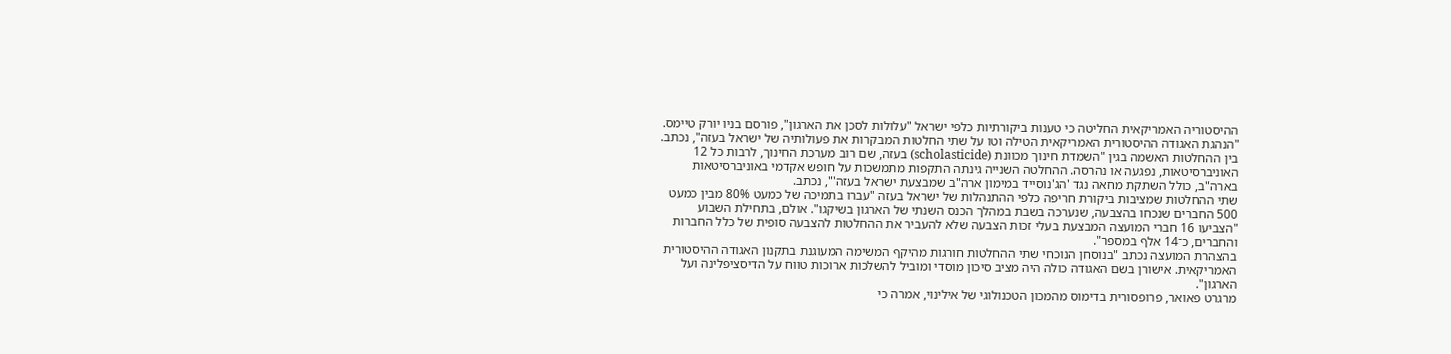ההיסטוריה האמריקאית החליטה כי טענות ביקורתיות כלפי ישראל "עלולות לסכן את הארגון", פורסם בניו יורק טיימס.
"הנהגת האגודה ההיסטורית האמריקאית הטילה וטו על שתי החלטות המבקרות את פעולותיה של ישראל בעזה", נכתב. בין ההחלטות האשמה בגין "השמדת חינוך מכוונת (scholasticide) בעזה, שם רוב מערכת החינוך, לרבות כל 12 האוניברסיטאות, נפגעה או נהרסה. ההחלטה השנייה גינתה התקפות מתמשכות על חופש אקדמי באוניברסיטאות בארה"ב, כולל השתקת מחאה נגד 'הג'נוסייד במימון ארה"ב שמבצעת ישראל בעזה'", נכתב.
שתי ההחלטות שמציבות ביקורת חריפה כלפי ההתנהלות של ישראל בעזה "עברו בתמיכה של כמעט 80% מבין כמעט 500 החברים שנכחו בהצבעה, שנערכה בשבת במהלך הכנס השנתי של הארגון בשיקגו". אולם, בתחילת השבוע "הצביעו 16 חברי המועצה המבצעת בעלי זכות הצבעה שלא להעביר את ההחלטות להצבעה סופית של כלל החברות והחברים, כ־14 אלף במספר".
בהצהרת המועצה נכתב "בנוסחן הנוכחי שתי ההחלטות חורגות מהיקף המשימה המעוגנת בתקנון האגודה ההיסטורית האמריקאית. אישורן בשם האגודה כולה היה מציב סיכון מוסדי ומוביל להשלכות ארוכות טווח על הדיסציפלינה ועל הארגון".
מרגרט פאואר, פרופסורית בדימוס מהמכון הטכנולוגי של אילינוי, אמרה כי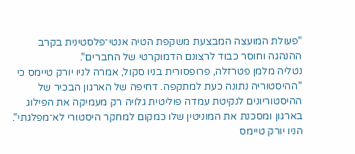"פעולת המועצה המבצעת משקפת הטיה אנטי־פלסטינית בקרב ההנהגה וחוסר כבוד לרצונם הדמוקרטי של החברים".
נטליה מלמן פטרזלה, פרופסורית בניו סקול, אמרה לניו יורק טיימס כי "ההיסטוריה נתונה כעת למתקפה. דחיפה של הארגון הבכיר של ההיסטוריונים לנקיטת עמדה פוליטית גלויה רק מעמיקה את הפילוג בארגון ומסכנת את המוניטין שלו כמקום למחקר היסטורי לא־מפלגתי".
הניו יורק טיימס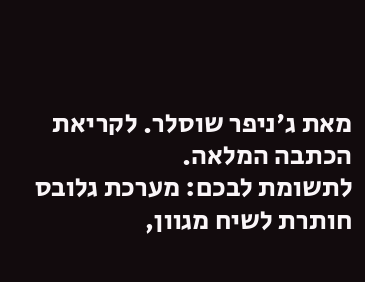מאת ג'ניפר שוסלר. לקריאת הכתבה המלאה.
לתשומת לבכם: מערכת גלובס חותרת לשיח מגוון,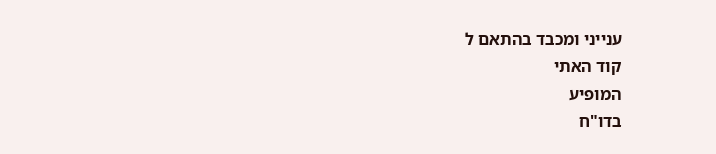ענייני ומכבד בהתאם ל
קוד האתי
המופיע
בדו"ח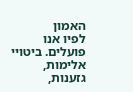האמון
לפיו אנו פועלים. ביטויי אלימות, גזענות,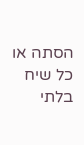הסתה או כל שיח בלתי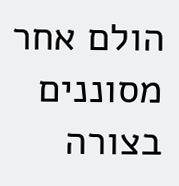הולם אחר מסוננים בצורה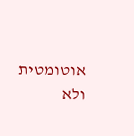אוטומטית ולא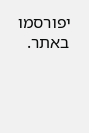יפורסמו באתר.